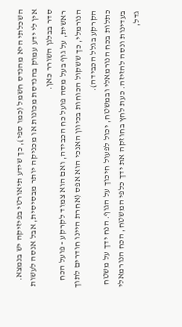השכלתי היא מהנדס חשמל (כמו ספי), כך שידע תיאורטי בפיזיקה יש בנמצא.
אין לי ידע עמוק בהנדסת מכונות או מכניקה יותר מבסיסית, אבל אנסה לעשות סדר בבלגן השורר כאן.
ראשית, על גוף בעל מסה פועל כח הכבידה, ואם הוא צמוד לקרקע - פועל הכח הנורמלי, כך ששקול הכוחות בכיוון האנכי הוא אפס (אחרת היינו חודרים לתוך הקרקע בגלל הכבידה).
כתלות בכח הנורמאלי ובמשטח, יכול לפעול חיכוך על הגוף. הנח ידך על משטח בעדינות ונסה להזיזה. כעת לחץ בחוזקה את ידך כלפי המשטח, הכח הנורמאלי גדל,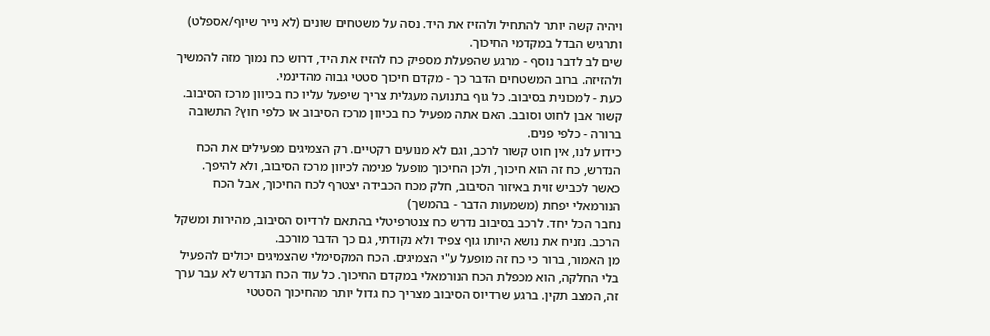ויהיה קשה יותר להתחיל ולהזיז את היד. נסה על משטחים שונים (לא נייר שיוף/אספלט) ותרגיש הבדל במקדמי החיכוך.
שים לב לדבר נוסף - מרגע שהפעלת מספיק כח להזיז את היד, דרוש כח נמוך מזה להמשיך ולהזיזה. ברוב המשטחים הדבר כך - מקדם חיכוך סטטי גבוה מהדינמי.
כעת - למכונית בסיבוב. כל גוף בתנועה מעגלית צריך שיפעל עליו כח בכיוון מרכז הסיבוב. קשור אבן לחוט וסובב. האם אתה מפעיל כח בכיוון מרכז הסיבוב או כלפי חוץ? התשובה ברורה - כלפי פנים.
כידוע לנו, אין חוט קשור לרכב, וגם לא מנועים רקטיים. רק הצמיגים מפעילים את הכח הנדרש, כח זה הוא חיכוך, ולכן החיכוך מופעל פנימה לכיוון מרכז הסיבוב, ולא להיפך. כאשר לכביש זוית באיזור הסיבוב, חלק מכח הכבידה יצטרף לכח החיכוך, אבל הכח הנורמאלי יפחת (משמעות הדבר - בהמשך)
נחבר הכל יחד. לרכב בסיבוב נדרש כח צנטרפיטלי בהתאם לרדיוס הסיבוב, מהירות ומשקל הרכב. נזניח את נושא היותו גוף צפיד ולא נקודתי, גם כך הדבר מורכב.
מן האמור, ברור כי כח זה מופעל ע"י הצמיגים. הכח המקסימלי שהצמיגים יכולים להפעיל בלי החלקה, הוא מכפלת הכח הנורמאלי במקדם החיכוך. כל עוד הכח הנדרש לא עבר ערך זה, המצב תקין. ברגע שרדיוס הסיבוב מצריך כח גדול יותר מהחיכוך הסטטי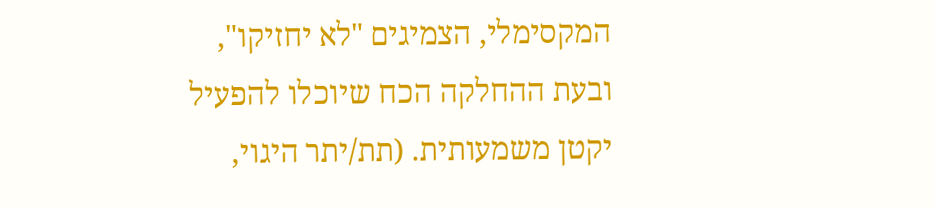המקסימלי, הצמיגים "לא יחזיקו", ובעת ההחלקה הכח שיוכלו להפעיל יקטן משמעותית. (תת/יתר היגוי,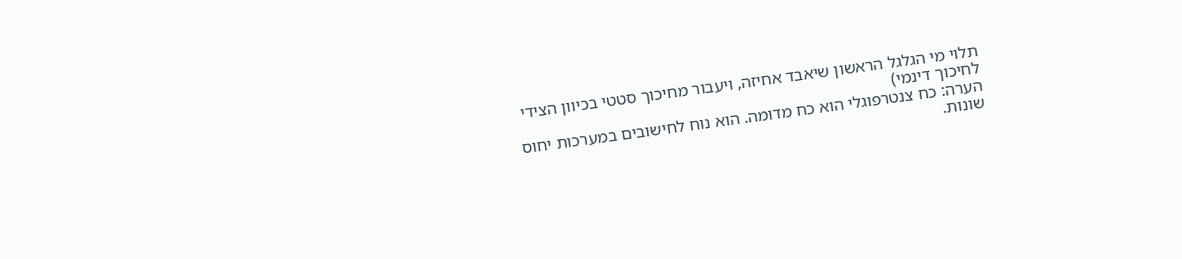תלוי מי הגלגל הראשון שיאבד אחיזה, ויעבור מחיכוך סטטי בכיוון הצידי לחיכוך דינמי)
הערה: כח צנטרפוגלי הוא כח מדומה. הוא נוח לחישובים במערכות יחוס שונות.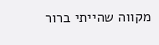מקווה שהייתי ברור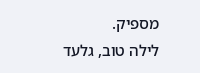מספיק.
לילה טוב, גלעד